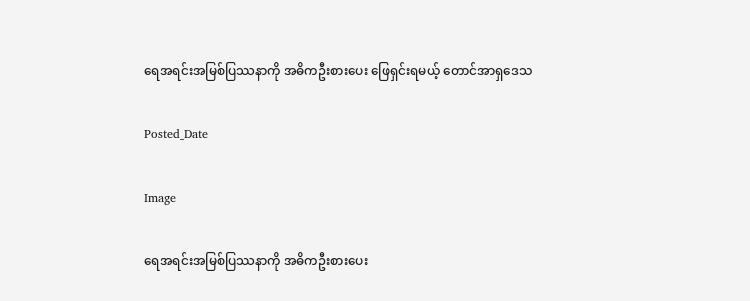ရေအရင်းအမြစ်ပြဿနာကို အဓိကဦးစားပေး ဖြေရှင်းရမယ့် တောင်အာရှဒေသ

Posted_Date

Image

ရေအရင်းအမြစ်ပြဿနာကို အဓိကဦးစားပေး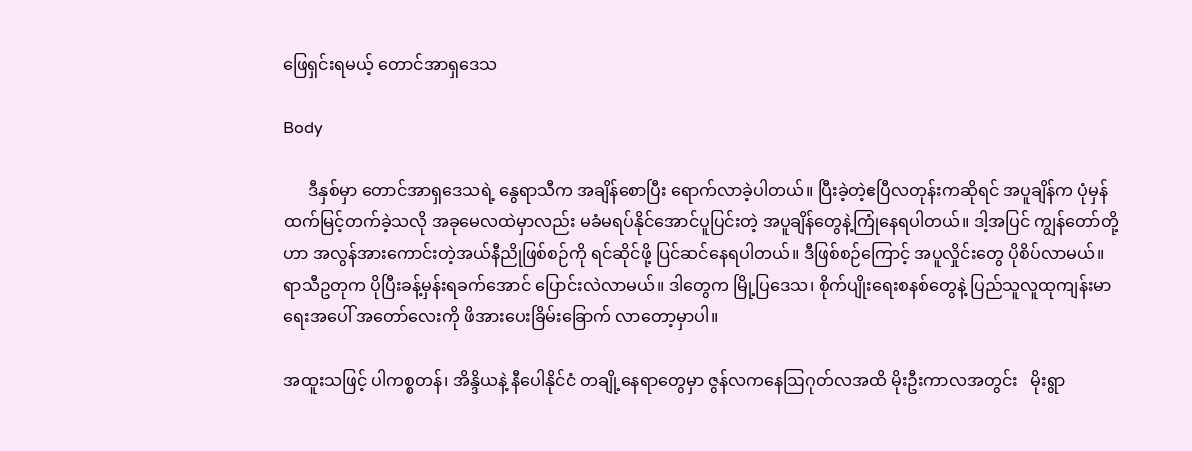ဖြေရှင်းရမယ့် တောင်အာရှဒေသ

Body

      ဒီနှစ်မှာ တောင်အာရှဒေသရဲ့ နွေရာသီက အချိန်စောပြီး ရောက်လာခဲ့ပါတယ်။ ပြီးခဲ့တဲ့ဧပြီလတုန်းကဆိုရင် အပူချိန်က ပုံမှန်ထက်မြင့်တက်ခဲ့သလို အခုမေလထဲမှာလည်း မခံမရပ်နိုင်အောင်ပူပြင်းတဲ့ အပူချိန်တွေနဲ့ကြုံနေရပါတယ်။ ဒါ့အပြင် ကျွန်တော်တို့ဟာ အလွန်အားကောင်းတဲ့အယ်နီညိုဖြစ်စဉ်ကို ရင်ဆိုင်ဖို့ ပြင်ဆင်နေရပါတယ်။ ဒီဖြစ်စဉ်ကြောင့် အပူလှိုင်းတွေ ပိုစိပ်လာမယ်။ ရာသီဥတုက ပိုပြီးခန့်မှန်းရခက်အောင် ပြောင်းလဲလာမယ်။ ဒါတွေက မြို့ပြဒေသ၊ စိုက်ပျိုးရေးစနစ်တွေနဲ့ ပြည်သူလူထုကျန်းမာရေးအပေါ် အတော်လေးကို ဖိအားပေးခြိမ်းခြောက် လာတော့မှာပါ။

အထူးသဖြင့် ပါကစ္စတန်၊ အိန္ဒိယနဲ့ နီပေါနိုင်ငံ တချို့နေရာတွေမှာ ဇွန်လကနေဩဂုတ်လအထိ မိုးဦးကာလအတွင်း   မိုးရွာ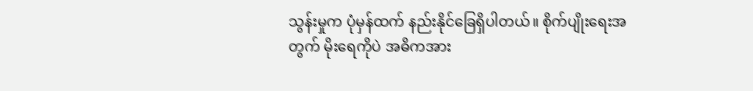သွန်းမှုက ပုံမှန်ထက် နည်းနိုင်ခြေရှိပါတယ်။ စိုက်ပျိုးရေးအတွက် မိုးရေကိုပဲ အဓိကအား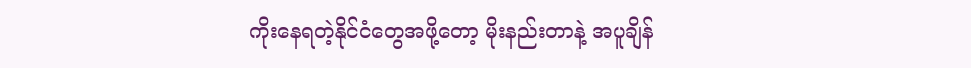ကိုးနေရတဲ့နိုင်ငံတွေအဖို့တော့ မိုးနည်းတာနဲ့ အပူချိန်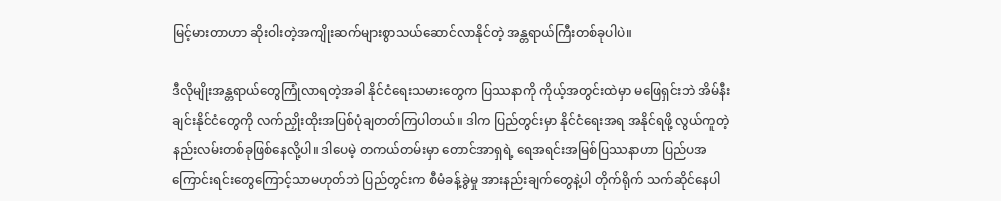မြင့်မားတာဟာ ဆိုးဝါးတဲ့အကျိုးဆက်များစွာသယ်ဆောင်လာနိုင်တဲ့ အန္တရာယ်ကြီးတစ်ခုပါပဲ။

ဒီလိုမျိုးအန္တရာယ်တွေကြုံလာရတဲ့အခါ နိုင်ငံရေးသမားတွေက ပြဿနာကို ကိုယ့်အတွင်းထဲမှာ မဖြေရှင်းဘဲ အိမ်နီးချင်းနိုင်ငံတွေကို လက်ညှိုးထိုးအပြစ်ပုံချတတ်ကြပါတယ်။ ဒါက ပြည်တွင်းမှာ နိုင်ငံရေးအရ အနိုင်ရဖို့ လွယ်ကူတဲ့နည်းလမ်းတစ်ခုဖြစ်နေလို့ပါ။ ဒါပေမဲ့ တကယ်တမ်းမှာ တောင်အာရှရဲ့ ရေအရင်းအမြစ်ပြဿနာဟာ ပြည်ပအကြောင်းရင်းတွေကြောင့်သာမဟုတ်ဘဲ ပြည်တွင်းက စီမံခန့်ခွဲမှု အားနည်းချက်တွေနဲ့ပါ တိုက်ရိုက် သက်ဆိုင်နေပါ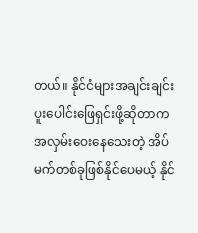တယ်။ နိုင်ငံများအချင်းချင်း ပူးပေါင်းဖြေရှင်းဖို့ဆိုတာက အလှမ်းဝေးနေသေးတဲ့ အိပ်မက်တစ်ခုဖြစ်နိုင်ပေမယ့် နိုင်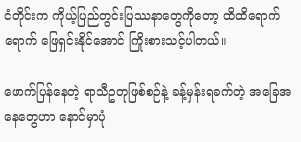ငံတိုင်းက ကိုယ့်ပြည်တွင်းပြဿနာတွေကိုတော့ ထိထိရောက်ရောက် ဖြေရှင်းနိုင်အောင် ကြိုးစားသင့်ပါတယ်။

ဖောက်ပြန်နေတဲ့ ရာသီဥတုဖြစ်စဉ်နဲ့ ခန့်မှန်းရခက်တဲ့ အခြေအနေတွေဟာ နောင်မှာပုံ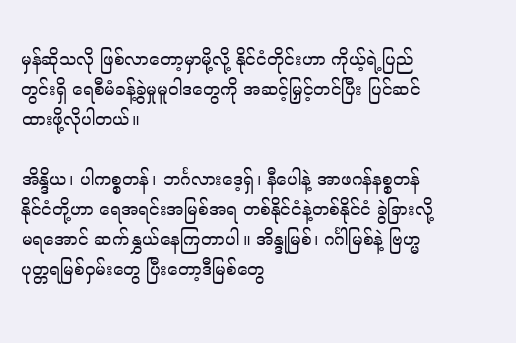မှန်ဆိုသလို ဖြစ်လာတော့မှာမို့လို့ နိုင်ငံတိုင်းဟာ ကိုယ့်ရဲ့ပြည်တွင်းရှိ ရေစီမံခန့်ခွဲမှုမူဝါဒတွေကို အဆင့်မြှင့်တင်ပြီး ပြင်ဆင်ထားဖို့လိုပါတယ်။

အိန္ဒိယ၊ ပါကစ္စတန်၊ ဘင်္ဂလားဒေ့ရှ်၊ နီပေါနဲ့ အာဖဂန်နစ္စတန်နိုင်ငံတို့ဟာ ရေအရင်းအမြစ်အရ တစ်နိုင်ငံနဲ့တစ်နိုင်ငံ ခွဲခြားလို့မရအောင် ဆက်နွှယ်နေကြတာပါ။ အိန္ဒုမြစ်၊ ဂင်္ဂါမြစ်နဲ့ ဗြဟ္မပုတ္တရမြစ်ဝှမ်းတွေ ပြီးတော့ဒီမြစ်တွေ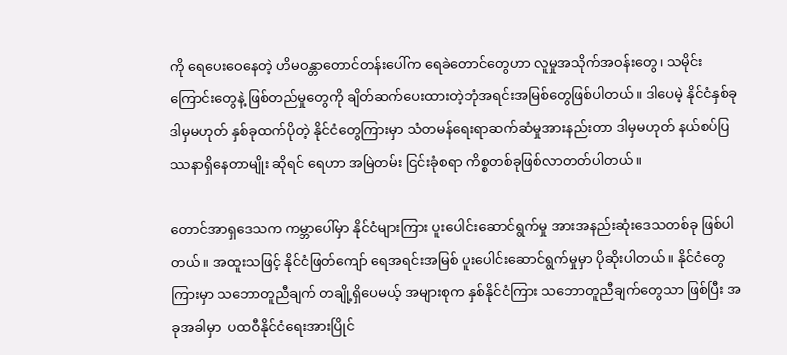ကို ရေပေးဝေနေတဲ့ ဟိမဝန္တာတောင်တန်းပေါ်က ရေခဲတောင်တွေဟာ လူမှုအသိုက်အဝန်းတွေ၊ သမိုင်းကြောင်းတွေနဲ့ ဖြစ်တည်မှုတွေကို ချိတ်ဆက်ပေးထားတဲ့ဘုံအရင်းအမြစ်တွေဖြစ်ပါတယ်။ ဒါပေမဲ့ နိုင်ငံနှစ်ခု ဒါမှမဟုတ် နှစ်ခုထက်ပိုတဲ့ နိုင်ငံတွေကြားမှာ သံတမန်ရေးရာဆက်ဆံမှုအားနည်းတာ ဒါမှမဟုတ် နယ်စပ်ပြဿနာရှိနေတာမျိုး ဆိုရင် ရေဟာ အမြဲတမ်း ငြင်းခုံစရာ ကိစ္စတစ်ခုဖြစ်လာတတ်ပါတယ်။

တောင်အာရှဒေသက ကမ္ဘာပေါ်မှာ နိုင်ငံများကြား ပူးပေါင်းဆောင်ရွက်မှု အားအနည်းဆုံးဒေသတစ်ခု ဖြစ်ပါတယ်။ အထူးသဖြင့် နိုင်ငံဖြတ်ကျော် ရေအရင်းအမြစ် ပူးပေါင်းဆောင်ရွက်မှုမှာ ပိုဆိုးပါတယ်။ နိုင်ငံတွေကြားမှာ သဘောတူညီချက် တချို့ရှိပေမယ့် အများစုက နှစ်နိုင်ငံကြား သဘောတူညီချက်တွေသာ ဖြစ်ပြီး အခုအခါမှာ  ပထဝီနိုင်ငံရေးအားပြိုင်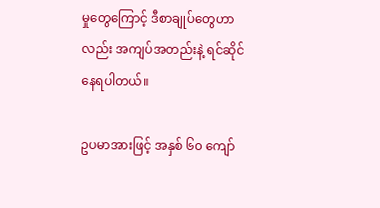မှုတွေကြောင့် ဒီစာချုပ်တွေဟာလည်း အကျပ်အတည်းနဲ့ ရင်ဆိုင်နေရပါတယ်။

ဥပမာအားဖြင့် အနှစ် ၆၀ ကျော်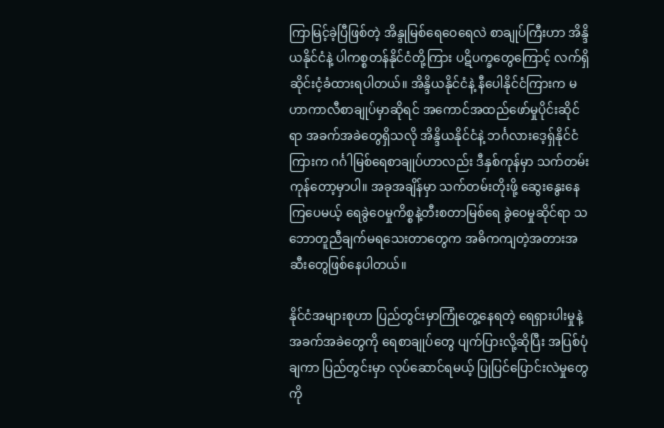ကြာမြင့်ခဲ့ပြီဖြစ်တဲ့ အိန္ဒုမြစ်ရေဝေရေလဲ စာချုပ်ကြီးဟာ အိန္ဒိယနိုင်ငံနဲ့ ပါကစ္စတန်နိုင်ငံတို့ကြား ပဋိပက္ခတွေကြောင့် လက်ရှိ ဆိုင်းငံ့ခံထားရပါတယ်။ အိန္ဒိယနိုင်ငံနဲ့ နီပေါနိုင်ငံကြားက မဟာကာလီစာချုပ်မှာဆိုရင် အကောင်အထည်ဖော်မှုပိုင်းဆိုင်ရာ အခက်အခဲတွေရှိသလို အိန္ဒိယနိုင်ငံနဲ့ ဘင်္ဂလားဒေ့ရှ်နိုင်ငံကြားက ဂင်္ဂါမြစ်ရေစာချုပ်ဟာလည်း ဒီနှစ်ကုန်မှာ သက်တမ်းကုန်တော့မှာပါ။ အခုအချိန်မှာ သက်တမ်းတိုးဖို့ ဆွေးနွေးနေကြပေမယ့် ရေခွဲဝေမှုကိစ္စနဲ့တီးစတာမြစ်ရေ ခွဲဝေမှုဆိုင်ရာ သဘောတူညီချက်မရသေးတာတွေက အဓိကကျတဲ့အတားအဆီးတွေဖြစ်နေပါတယ်။

နိုင်ငံအများစုဟာ ပြည်တွင်းမှာကြုံတွေ့နေရတဲ့ ရေရှားပါးမှုနဲ့ အခက်အခဲတွေကို ရေစာချုပ်တွေ ပျက်ပြားလို့ဆိုပြီး အပြစ်ပုံချကာ ပြည်တွင်းမှာ လုပ်ဆောင်ရမယ့် ပြုပြင်ပြောင်းလဲမှုတွေကို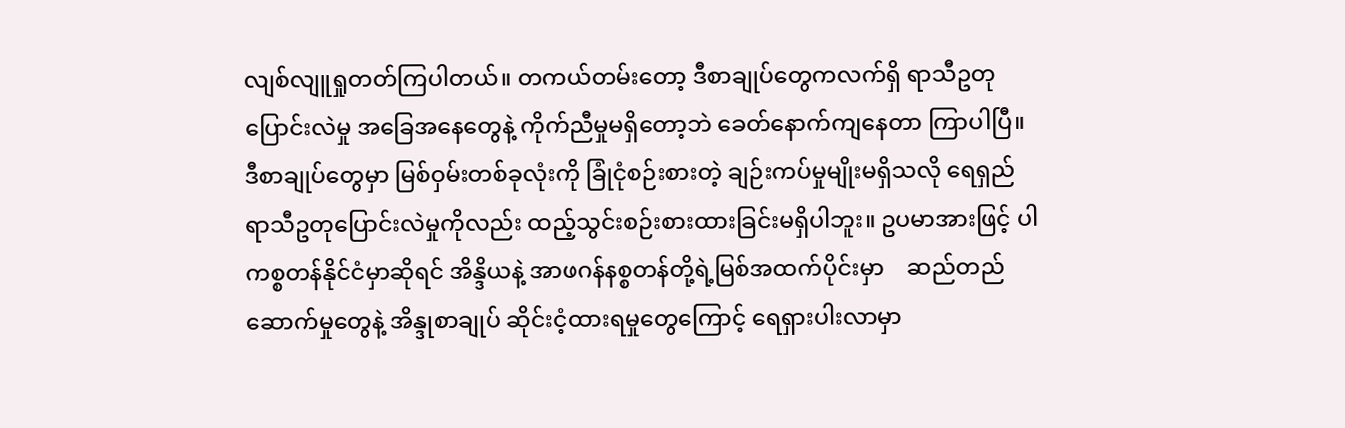လျစ်လျူရှုတတ်ကြပါတယ်။ တကယ်တမ်းတော့ ဒီစာချုပ်တွေကလက်ရှိ ရာသီဥတုပြောင်းလဲမှု အခြေအနေတွေနဲ့ ကိုက်ညီမှုမရှိတော့ဘဲ ခေတ်နောက်ကျနေတာ ကြာပါပြီ။ ဒီစာချုပ်တွေမှာ မြစ်ဝှမ်းတစ်ခုလုံးကို ခြုံငုံစဉ်းစားတဲ့ ချဉ်းကပ်မှုမျိုးမရှိသလို ရေရှည် ရာသီဥတုပြောင်းလဲမှုကိုလည်း ထည့်သွင်းစဉ်းစားထားခြင်းမရှိပါဘူး။ ဥပမာအားဖြင့် ပါကစ္စတန်နိုင်ငံမှာဆိုရင် အိန္ဒိယနဲ့ အာဖဂန်နစ္စတန်တို့ရဲ့မြစ်အထက်ပိုင်းမှာ    ဆည်တည်ဆောက်မှုတွေနဲ့ အိန္ဒုစာချုပ် ဆိုင်းငံ့ထားရမှုတွေကြောင့် ရေရှားပါးလာမှာ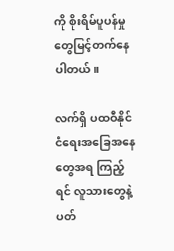ကို စိုးရိမ်ပူပန်မှုတွေမြင့်တက်နေပါတယ်။

လက်ရှိ ပထဝီနိုင်ငံရေးအခြေအနေတွေအရ ကြည့်ရင် လူသားတွေနဲ့ ပတ်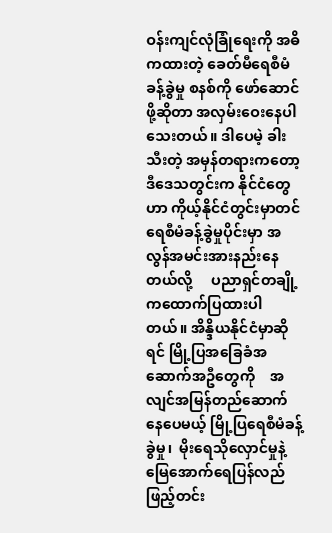ဝန်းကျင်လုံခြုံရေးကို အဓိကထားတဲ့ ခေတ်မီရေစီမံခန့်ခွဲမှု စနစ်ကို ဖော်ဆောင်ဖို့ဆိုတာ အလှမ်းဝေးနေပါသေးတယ်။ ဒါပေမဲ့ ခါးသီးတဲ့ အမှန်တရားကတော့ ဒီဒေသတွင်းက နိုင်ငံတွေဟာ ကိုယ့်နိုင်ငံတွင်းမှာတင် ရေစီမံခန့်ခွဲမှုပိုင်းမှာ အလွန်အမင်းအားနည်းနေတယ်လို့     ပညာရှင်တချို့ကထောက်ပြထားပါတယ်။ အိန္ဒိယနိုင်ငံမှာဆိုရင် မြို့ပြအခြေခံအဆောက်အဦတွေကို    အလျင်အမြန်တည်ဆောက်နေပေမယ့် မြို့ပြရေစီမံခန့်ခွဲမှု၊  မိုးရေသိုလှောင်မှုနဲ့ မြေအောက်ရေပြန်လည်ဖြည့်တင်း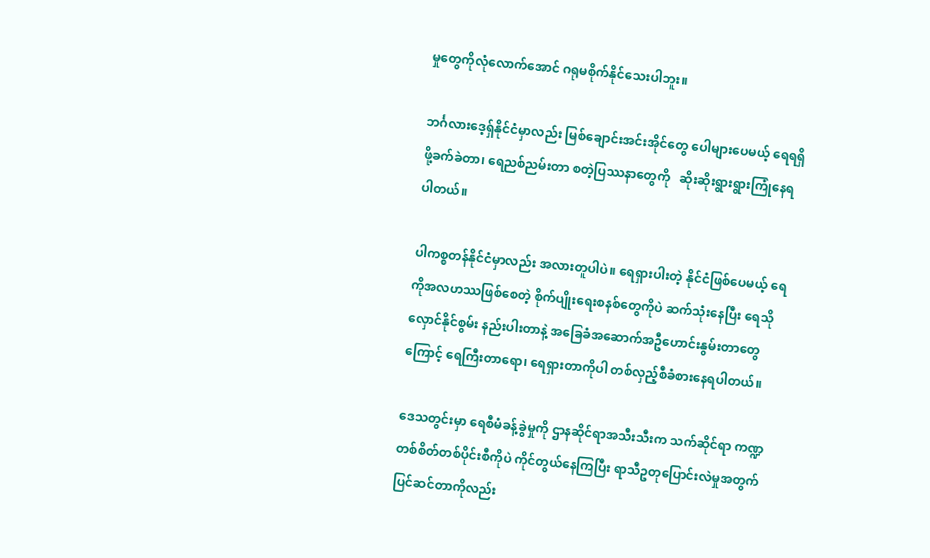မှုတွေကိုလုံလောက်အောင် ဂရုမစိုက်နိုင်သေးပါဘူး။

ဘင်္ဂလားဒေ့ရှ်နိုင်ငံမှာလည်း မြစ်ချောင်းအင်းအိုင်တွေ ပေါများပေမယ့် ရေရရှိဖို့ခက်ခဲတာ၊ ရေညစ်ညမ်းတာ စတဲ့ပြဿနာတွေကို   ဆိုးဆိုးရွားရွားကြုံနေရပါတယ်။

ပါကစ္စတန်နိုင်ငံမှာလည်း အလားတူပါပဲ။ ရေရှားပါးတဲ့ နိုင်ငံဖြစ်ပေမယ့် ရေကိုအလဟဿဖြစ်စေတဲ့ စိုက်ပျိုးရေးစနစ်တွေကိုပဲ ဆက်သုံးနေပြီး ရေသိုလှောင်နိုင်စွမ်း နည်းပါးတာနဲ့ အခြေခံအဆောက်အဦဟောင်းနွမ်းတာတွေကြောင့် ရေကြီးတာရော၊ ရေရှားတာကိုပါ တစ်လှည့်စီခံစားနေရပါတယ်။

ဒေသတွင်းမှာ ရေစီမံခန့်ခွဲမှုကို ဌာနဆိုင်ရာအသီးသီးက သက်ဆိုင်ရာ ကဏ္ဍတစ်စိတ်တစ်ပိုင်းစီကိုပဲ ကိုင်တွယ်နေကြပြီး ရာသီဥတုပြောင်းလဲမှုအတွက် ပြင်ဆင်တာကိုလည်း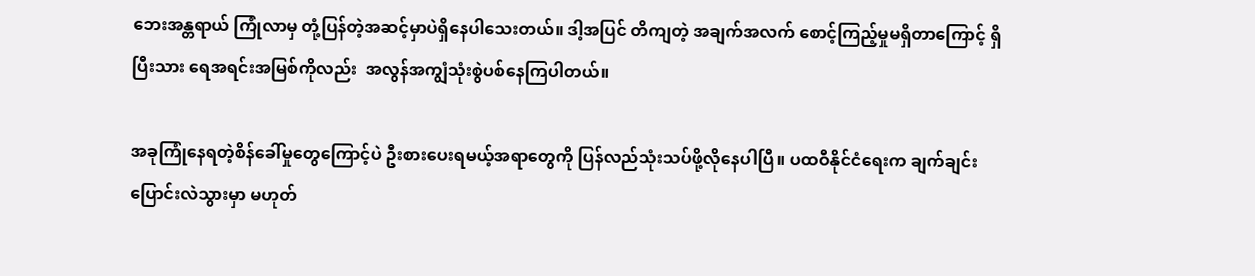ဘေးအန္တရာယ် ကြုံလာမှ တုံ့ပြန်တဲ့အဆင့်မှာပဲရှိနေပါသေးတယ်။ ဒါ့အပြင် တိကျတဲ့ အချက်အလက် စောင့်ကြည့်မှုမရှိတာကြောင့် ရှိပြီးသား ရေအရင်းအမြစ်ကိုလည်း  အလွန်အကျွံသုံးစွဲပစ်နေကြပါတယ်။

အခုကြုံနေရတဲ့စိန်ခေါ်မှုတွေကြောင့်ပဲ ဦးစားပေးရမယ့်အရာတွေကို ပြန်လည်သုံးသပ်ဖို့လိုနေပါပြီ။ ပထဝီနိုင်ငံရေးက ချက်ချင်းပြောင်းလဲသွားမှာ မဟုတ်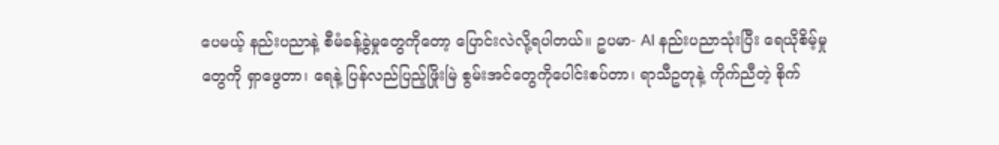ပေမယ့် နည်းပညာနဲ့ စီမံခန့်ခွဲမှုတွေကိုတော့ ပြောင်းလဲလို့ရပါတယ်။ ဥပမာ- AI နည်းပညာသုံးပြီး ရေယိုစိမ့်မှုတွေကို ရှာဖွေတာ၊ ရေနဲ့ ပြန်လည်ပြည့်ဖြိုးမြဲ စွမ်းအင်တွေကိုပေါင်းစပ်တာ၊ ရာသီဥတုနဲ့ ကိုက်ညီတဲ့ စိုက်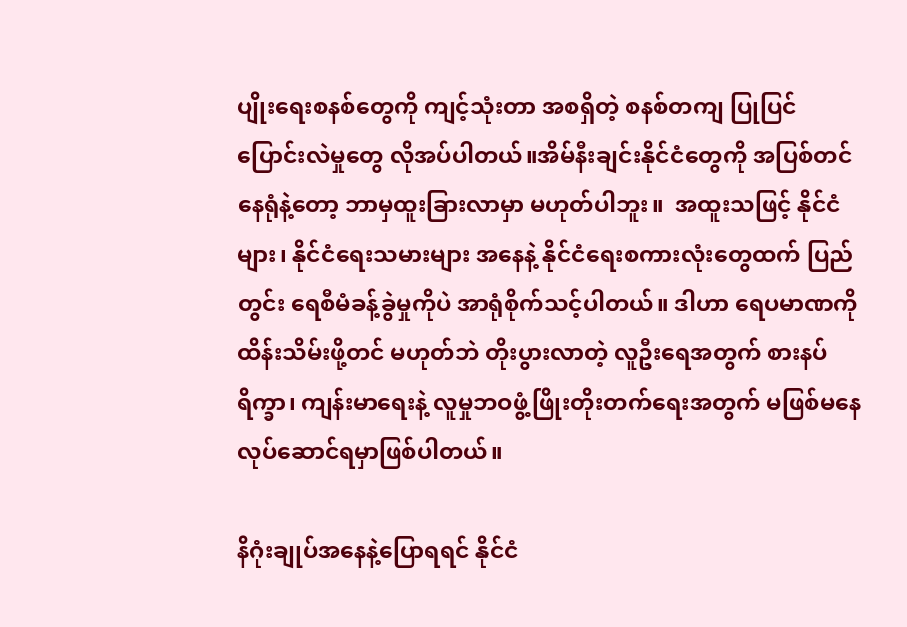ပျိုးရေးစနစ်တွေကို ကျင့်သုံးတာ အစရှိတဲ့ စနစ်တကျ ပြုပြင်ပြောင်းလဲမှုတွေ လိုအပ်ပါတယ်။အိမ်နီးချင်းနိုင်ငံတွေကို အပြစ်တင်နေရုံနဲ့တော့ ဘာမှထူးခြားလာမှာ မဟုတ်ပါဘူး။  အထူးသဖြင့် နိုင်ငံများ၊ နိုင်ငံရေးသမားများ အနေနဲ့ နိုင်ငံရေးစကားလုံးတွေထက် ပြည်တွင်း ရေစီမံခန့်ခွဲမှုကိုပဲ အာရုံစိုက်သင့်ပါတယ်။ ဒါဟာ ရေပမာဏကို ထိန်းသိမ်းဖို့တင် မဟုတ်ဘဲ တိုးပွားလာတဲ့ လူဦးရေအတွက် စားနပ်ရိက္ခာ၊ ကျန်းမာရေးနဲ့ လူမှုဘဝဖွံ့ဖြိုးတိုးတက်ရေးအတွက် မဖြစ်မနေ လုပ်ဆောင်ရမှာဖြစ်ပါတယ်။

နိဂုံးချုပ်အနေနဲ့ပြောရရင် နိုင်ငံ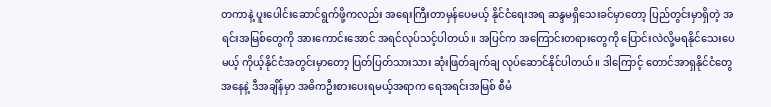တကာနဲ့ ပူးပေါင်းဆောင်ရွက်ဖို့ကလည်း အရေးကြီးတာမှန်ပေမယ့် နိုင်ငံရေးအရ ဆန္ဒမရှိသေးခင်မှာတော့ ပြည်တွင်းမှာရှိတဲ့ အရင်းအမြစ်တွေကို အားကောင်းအောင် အရင်လုပ်သင့်ပါတယ်။ အပြင်က အကြောင်းတရားတွေကို ပြောင်းလဲလို့မရနိုင်သေးပေမယ့် ကိုယ့်နိုင်ငံအတွင်းမှာတော့ ပြတ်ပြတ်သားသား ဆုံးဖြတ်ချက်ချ လုပ်ဆောင်နိုင်ပါတယ်။ ဒါကြောင့် တောင်အာရှနိုင်ငံတွေအနေနဲ့ ဒီအချိန်မှာ အဓိကဦးစားပေးရမယ့်အရာက ရေအရင်းအမြစ် စီမံ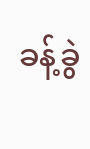ခန့်ခွဲ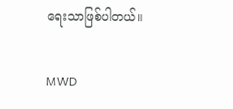ရေးသာဖြစ်ပါတယ်။

MWD